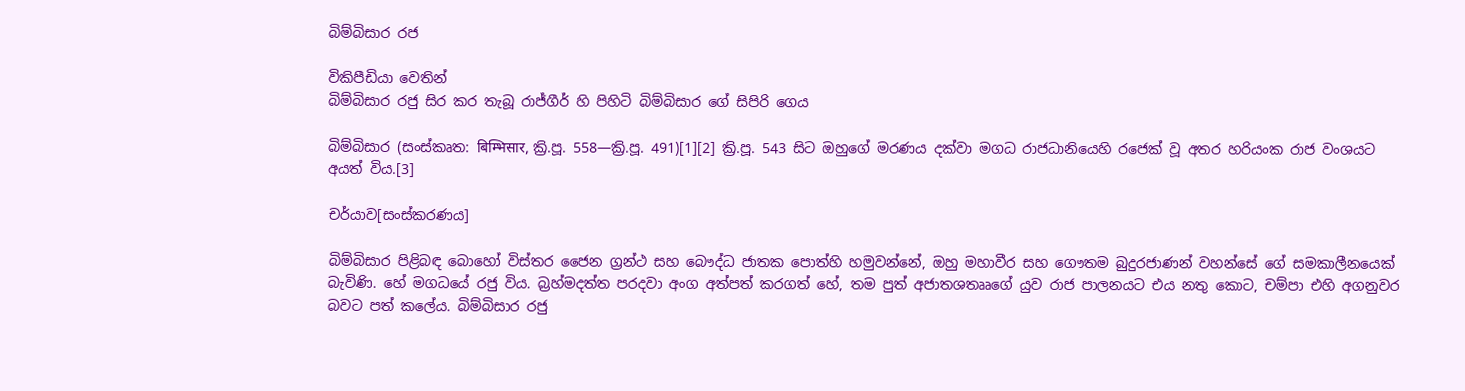බිම්බිසාර රජ

විකිපීඩියා වෙතින්
බිම්බිසාර රජු සිර කර තැබූ රාජ්ගීර් හි පිහිටි බිම්බිසාර ගේ සිපිරි ගෙය

බිම්බිසාර (සංස්කෘත: बिम्भिसार, ක්‍රි.පූ. 558—ක්‍රි.පූ. 491)[1][2] ක්‍රි.පූ. 543 සිට ඔහුගේ මරණය දක්වා මගධ රාජධානියෙහි රජෙක් වූ අතර හරියංක රාජ වංශයට අයත් විය.[3]

චර්යාව[සංස්කරණය]

බිම්බිසාර පිළිබඳ බොහෝ විස්තර ජෛන ග්‍රන්ථ සහ බෞද්ධ ජාතක පොත්හි හමුවන්නේ, ඔහු මහාවීර සහ ගෞතම බුදුරජාණන් වහන්සේ ගේ සමකාලීනයෙක් බැවිණි. හේ මගධයේ රජු විය. බ්‍රහ්මදත්ත පරදවා අංග අත්පත් කරගත් හේ, තම පුත් අජාතශතෲගේ යුව රාජ පාලනයට එය නතු කොට, චම්පා එහි අගනුවර බවට පත් කලේය. බිම්බිසාර රජු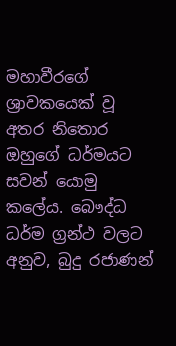මහාවීරගේ ශ්‍රාවකයෙක් වූ අතර නිතොර ඔහුගේ ධර්මයට සවන් යොමු කලේය. බෞද්ධ ධර්ම ග්‍රන්ථ වලට අනුව, බුදු රජාණන්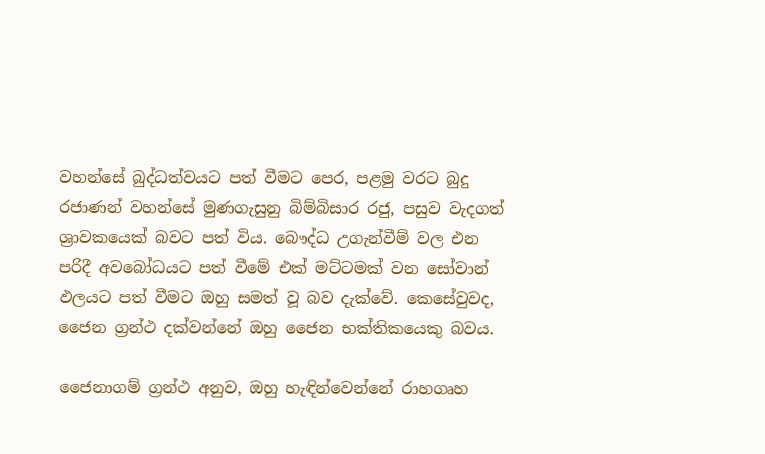වහන්සේ බුද්ධත්වයට පත් වීමට පෙර, පළමු වරට බුදු රජාණන් වහන්සේ මුණගැසුනු බිම්බිසාර රජු, පසුව වැදගත් ශ්‍රාවකයෙක් බවට පත් විය. බෞද්ධ උගැන්වීම් වල එන පරිදී අවබෝධයට පත් වීමේ එක් මට්ටමක් වන සෝවාන් ඵලයට පත් වීමට ඔහු සමත් වූ බව දැක්වේ. කෙසේවුවද, ජෛන ග්‍රන්ථ දක්වන්නේ ඔහු ජෛන භක්තිකයෙකු බවය.

ජෛනාගම් ග්‍රන්ථ අනුව, ඔහු හැඳින්වෙන්නේ රාහගෘහ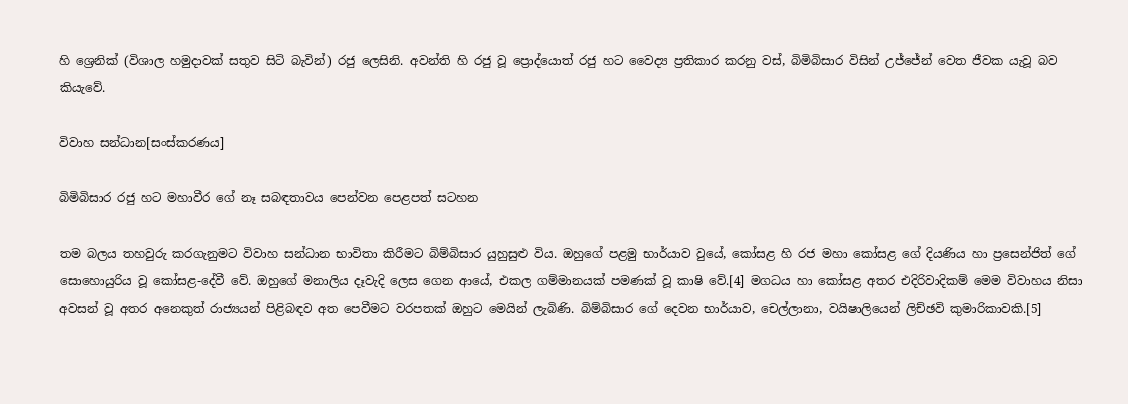හි ශ්‍රෙනික් (විශාල හමුදාවක් සතුව සිටි බැවින්) රජු ලෙසිනි. අවන්ති හි රජු වූ ප්‍රොද්යොත් රජු හට වෛද්‍ය ප්‍රතිකාර කරනු වස්, බිමිබිසාර විසින් උජ්ජේන් වෙත ජීවක යැවූ බව කියැවේ.

විවාහ සන්ධාන[සංස්කරණය]

බිමිබිසාර රජු හට මහාවීර ගේ නෑ සබඳතාවය පෙන්වන පෙළපත් සටහන

තම බලය තහවුරු කරගැනුමට විවාහ සන්ධාන භාවිතා කිරීමට බිම්බිසාර යුහුසුළු විය. ඔහුගේ පළමු භාර්යාව වුයේ, කෝසළ හි රජ මහා කෝසළ ගේ දියණිය හා ප්‍රසෙන්ජිත් ගේ සොහොයුරිය වූ කෝසළ-දේවී වේ. ඔහුගේ මනාලිය දෑවැදි ලෙස ගෙන ආයේ, එකල ගම්මානයක් පමණක් වූ කාෂි වේ.[4] මගධය හා කෝසළ අතර එදිරිවාදිකම් මෙම විවාහය නිසා අවසන් වූ අතර අනෙකුත් රාජ්‍යයන් පිළිබඳව අත පෙවීමට වරපතක් ඔහුට මෙයින් ලැබිණි. බිම්බිසාර ගේ දෙවන භාර්යාව, චෙල්ලානා, වයිෂාලියෙන් ලිච්ඡවි කුමාරිකාවකි.[5]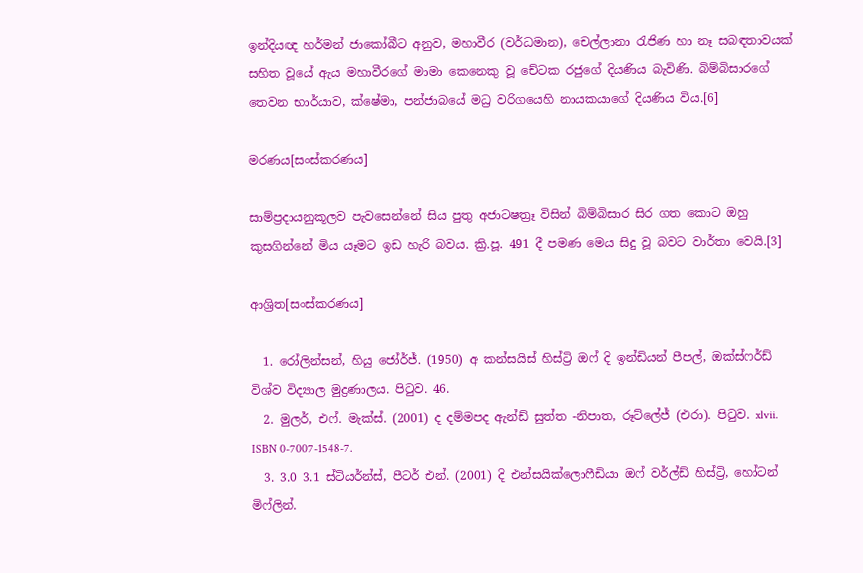ඉන්දියඥ හර්මන් ජාකෝබීට අනුව, මහාවීර (වර්ධමාන), චෙල්ලානා රැජිණ හා ‍නෑ සබඳතාවයක් සහිත වූයේ ඇය මහාවීරගේ මාමා කෙනෙකු වූ චේටක රජුගේ දියණිය බැවිණි. බිම්බිසාරගේ තෙවන භාර්යාව, ක්ෂේමා, පන්ජාබයේ මධ්‍ර වරිගයෙහි නායකයාගේ දියණිය විය.[6]

මරණය[සංස්කරණය]

සාම්ප්‍රදායනුකූලව පැවසෙන්නේ සිය පුතු අජාටෂත්‍රෑ විසින් බිම්බිසාර සිර ගත කොට ඔහු කුසගින්නේ මිය යෑමට ඉඩ හැරි බවය. ක්‍රි.පූ. 491 දී පමණ මෙය සිදු වූ බවට වාර්තා වෙයි.[3]

ආශ්‍රිත[සංස්කරණය]

  1. රෝලින්සන්, හියු ජෝර්ජ්. (1950) අ කන්සයිස් හිස්ට්‍රි ඔෆ් දි ඉන්ඩියන් පීපල්, ඔක්ස්ෆර්ඩ් විශ්ව විද්‍යාල මුද්‍රණාලය. පිටුව. 46.
  2. මුලර්, එෆ්. මැක්ස්. (2001) ද දම්මපද ඇන්ඩ් සුත්ත -නිපාත, රූට්ලේජ් (එරා). පිටුව. xlvii. ISBN 0-7007-1548-7.
  3. 3.0 3.1 ස්ටියර්න්ස්, පීටර් එන්. (2001) දි එන්සයික්ලොෆීඩියා ඔෆ් වර්ල්ඩ් හිස්ට්‍රි, හෝටන් මිෆ්ලින්.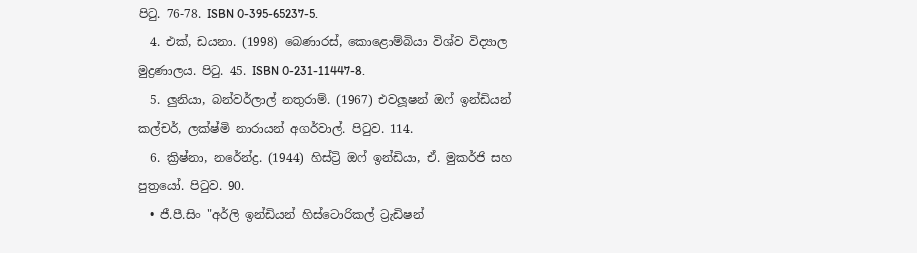පිටු. 76-78. ISBN 0-395-65237-5.
  4. එක්, ඩයනා. (1998) බෙණාරස්, කොළොම්බියා විශ්ව විද්‍යාල මුද්‍රණාලය. පිටු. 45. ISBN 0-231-11447-8.
  5. ලුනියා, බන්වර්ලාල් නතුරාම්. (1967) එවලූෂන් ඔ‍ෆ් ඉන්ඩියන් කල්චර්, ලක්ෂ්මි නාරායන් අගර්වාල්. පිටුව. 114.
  6. ක්‍රිෂ්නා, නරේන්ද්‍ර. (1944) හිස්ට්‍රි ඔෆ් ඉන්ඩියා, ඒ. මුකර්ජි සහ පුත්‍රයෝ. පිටුව. 90.
  • ජී.පී.සිං "අර්ලි ඉන්ඩියන් හිස්ටොරිකල් ට්‍රැඩිෂන්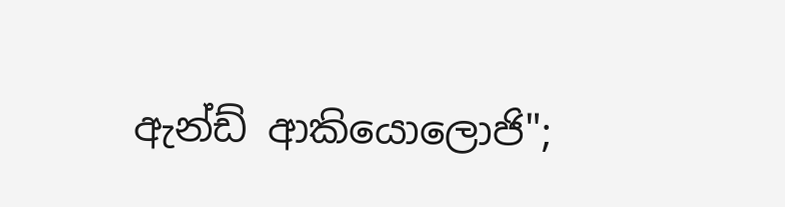ඇන්ඩ් ආකියොලොජි";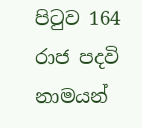පිටුව 164
රාජ පදවි නාමයන්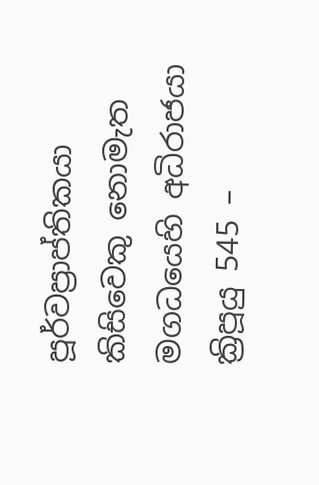පූර්වප්‍රාප්තිකයා
කිසි‍වෙකු නොමැත
මගධයෙහි අධිරාජයා
ක්‍රිපූයු 545 –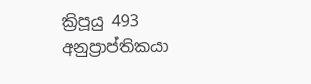ක්‍රිපූයු 493
අනුප්‍රාප්තිකයා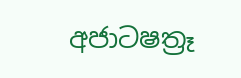අජාටෂත්‍රෑ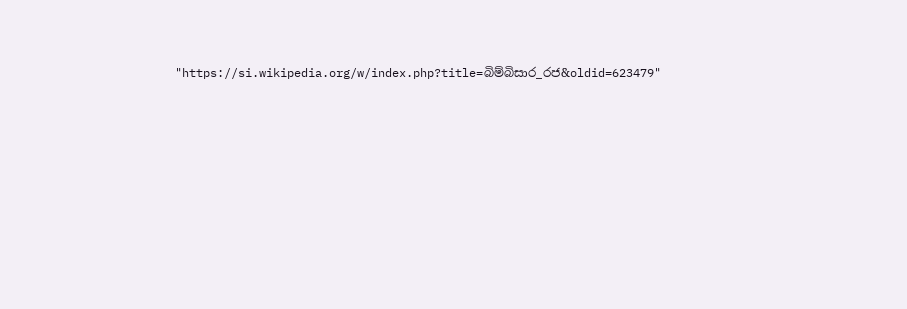"https://si.wikipedia.org/w/index.php?title=බිම්බිසාර_රජ&oldid=623479"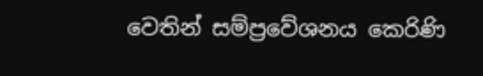වෙතින් සම්ප්‍රවේශනය කෙරිණි